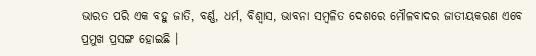ଭାରତ ପରି ଏକ ବହୁ ଜାତି, ବର୍ଣ୍ଣ, ଧର୍ମ, ବିଶ୍ୱାସ, ଭାବନା ସମ୍ବଳିତ ଦେଶରେ ମୌଳବାଦର ଜାତୀୟକରଣ ଏବେ ପ୍ରମୁଖ ପ୍ରସଙ୍ଗ ହୋଇଛି ।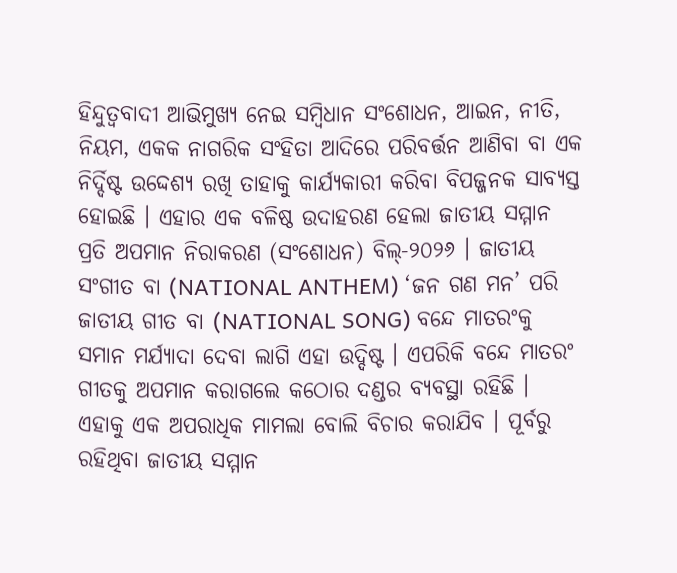ହିନ୍ଦୁତ୍ୱବାଦୀ ଆଭିମୁଖ୍ୟ ନେଇ ସମ୍ବିଧାନ ସଂଶୋଧନ, ଆଇନ, ନୀତି, ନିୟମ, ଏକକ ନାଗରିକ ସଂହିତା ଆଦିରେ ପରିବର୍ତ୍ତନ ଆଣିବା ବା ଏକ ନିର୍ଦ୍ଦିଷ୍ଟ ଉଦ୍ଦେଶ୍ୟ ରଖି ତାହାକୁ କାର୍ଯ୍ୟକାରୀ କରିବା ବିପଜ୍ଜନକ ସାବ୍ୟସ୍ତ ହୋଇଛି । ଏହାର ଏକ ବଳିଷ୍ଠ ଉଦାହରଣ ହେଲା ଜାତୀୟ ସମ୍ମାନ ପ୍ରତି ଅପମାନ ନିରାକରଣ (ସଂଶୋଧନ) ବିଲ୍-୨୦୨୬ । ଜାତୀୟ ସଂଗୀତ ବା (NATIONAL ANTHEM) ‘ଜନ ଗଣ ମନ’ ପରି ଜାତୀୟ ଗୀତ ବା (NATIONAL SONG) ବନ୍ଦେ ମାତରଂକୁ ସମାନ ମର୍ଯ୍ୟାଦା ଦେବା ଲାଗି ଏହା ଉଦ୍ଦିଷ୍ଟ । ଏପରିକି ବନ୍ଦେ ମାତରଂ ଗୀତକୁ ଅପମାନ କରାଗଲେ କଠୋର ଦଣ୍ଡର ବ୍ୟବସ୍ଥା ରହିଛି । ଏହାକୁ ଏକ ଅପରାଧିକ ମାମଲା ବୋଲି ବିଚାର କରାଯିବ । ପୂର୍ବରୁ ରହିଥିବା ଜାତୀୟ ସମ୍ମାନ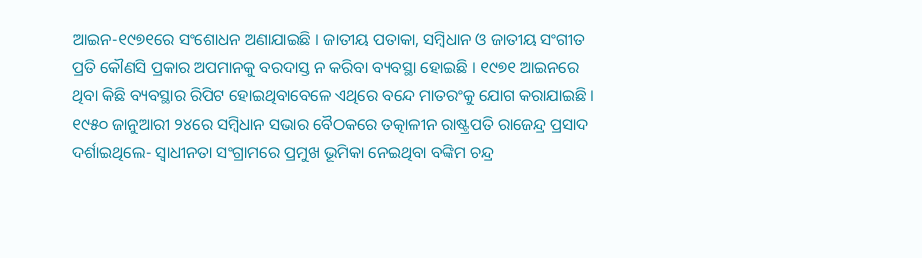ଆଇନ-୧୯୭୧ରେ ସଂଶୋଧନ ଅଣାଯାଇଛି । ଜାତୀୟ ପତାକା, ସମ୍ବିଧାନ ଓ ଜାତୀୟ ସଂଗୀତ ପ୍ରତି କୌଣସି ପ୍ରକାର ଅପମାନକୁ ବରଦାସ୍ତ ନ କରିବା ବ୍ୟବସ୍ଥା ହୋଇଛି । ୧୯୭୧ ଆଇନରେ ଥିବା କିଛି ବ୍ୟବସ୍ଥାର ରିପିଟ ହୋଇଥିବାବେଳେ ଏଥିରେ ବନ୍ଦେ ମାତରଂକୁ ଯୋଗ କରାଯାଇଛି । ୧୯୫୦ ଜାନୁଆରୀ ୨୪ରେ ସମ୍ବିଧାନ ସଭାର ବୈଠକରେ ତତ୍କାଳୀନ ରାଷ୍ଟ୍ରପତି ରାଜେନ୍ଦ୍ର ପ୍ରସାଦ ଦର୍ଶାଇଥିଲେ- ସ୍ୱାଧୀନତା ସଂଗ୍ରାମରେ ପ୍ରମୁଖ ଭୂମିକା ନେଇଥିବା ବଙ୍କିମ ଚନ୍ଦ୍ର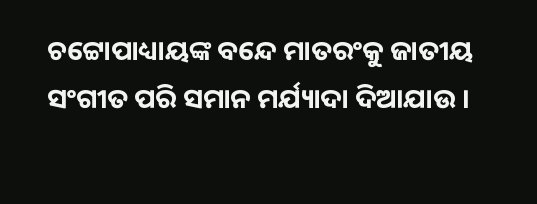ଚଟ୍ଟୋପାଧ୍ୟାୟଙ୍କ ବନ୍ଦେ ମାତରଂକୁ ଜାତୀୟ ସଂଗୀତ ପରି ସମାନ ମର୍ଯ୍ୟାଦା ଦିଆଯାଉ ।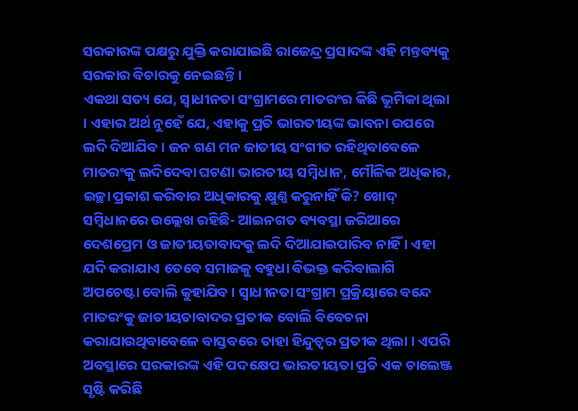ସରକାରଙ୍କ ପକ୍ଷରୁ ଯୁକ୍ତି କରାଯାଇଛି ରାଜେନ୍ଦ୍ର ପ୍ରସାଦଙ୍କ ଏହି ମନ୍ତବ୍ୟକୁ ସରକାର ବିଚାରକୁ ନେଇଛନ୍ତି ।
ଏକଥା ସତ୍ୟ ଯେ, ସ୍ୱାଧୀନତା ସଂଗ୍ରାମରେ ମାତରଂର କିଛି ଭୂମିକା ଥିଲା । ଏହାର ଅର୍ଥ ନୁହେଁ ଯେ, ଏହାକୁ ପ୍ରତି ଭାରତୀୟଙ୍କ ଭାବନା ଉପରେ ଲଦି ଦିଆଯିବ । ଜନ ଗଣ ମନ ଜାତୀୟ ସଂଗୀତ ରହିଥିବାବେଳେ ମାତରଂକୁ ଲଦିଦେବା ଘଟଣା ଭାରତୀୟ ସମ୍ବିଧାନ, ମୌଳିକ ଅଧିକାର, ଇଚ୍ଛା ପ୍ରକାଶ କରିବାର ଅଧିକାରକୁ କ୍ଷୁଣ୍ଣ କରୁନାହିଁ କି? ଖୋଦ୍ ସମ୍ବିଧାନରେ ଉଲ୍ଲେଖ ରହିଛି- ଆଇନଗତ ବ୍ୟବସ୍ଥା ଜରିଆରେ ଦେଶପ୍ରେମ ଓ ଜାତୀୟତାବାଦକୁ ଲଦି ଦିଆଯାଇପାରିବ ନାହିଁ । ଏହା ଯଦି କରାଯାଏ ତେବେ ସମାଜକୁ ବହୁଧା ବିଭକ୍ତ କରିବାଲାଗି ଅପଚେଷ୍ଟା ବୋଲି କୁହାଯିବ । ସ୍ୱାଧୀନତା ସଂଗ୍ରାମ ପ୍ରକ୍ରିୟାରେ ବନ୍ଦେ ମାତରଂକୁ ଜାତୀୟତାବାଦର ପ୍ରତୀକ ବୋଲି ବିବେଚନା କରାଯାଉଥିବାବେଳେ ବାସ୍ତବରେ ତାହା ହିନ୍ଦୁତ୍ୱର ପ୍ରତୀକ ଥିଲା । ଏପରି ଅବସ୍ଥାରେ ସରକାରଙ୍କ ଏହି ପଦକ୍ଷେପ ଭାରତୀୟତା ପ୍ରତି ଏକ ଚାଲେଞ୍ଜ ସୃଷ୍ଟି କରିଛି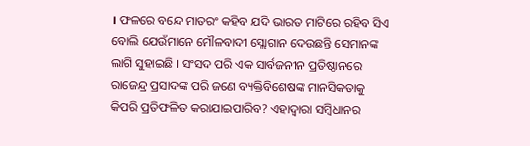। ଫଳରେ ବନ୍ଦେ ମାତରଂ କହିବ ଯଦି ଭାରତ ମାଟିରେ ରହିବ ସିଏ ବୋଲି ଯେଉଁମାନେ ମୌଳବାଦୀ ସ୍ଲୋଗାନ ଦେଉଛନ୍ତି ସେମାନଙ୍କ ଲାଗି ସୁହାଇଛି । ସଂସଦ ପରି ଏକ ସାର୍ବଜନୀନ ପ୍ରତିଷ୍ଠାନରେ ରାଜେନ୍ଦ୍ର ପ୍ରସାଦଙ୍କ ପରି ଜଣେ ବ୍ୟକ୍ତିବିଶେଷଙ୍କ ମାନସିକତାକୁ କିପରି ପ୍ରତିଫଳିତ କରାଯାଇପାରିବ? ଏହାଦ୍ୱାରା ସମ୍ବିଧାନର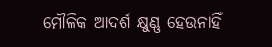ମୌଳିକ ଆଦର୍ଶ କ୍ଷୁଣ୍ଣ ହେଉନାହିଁ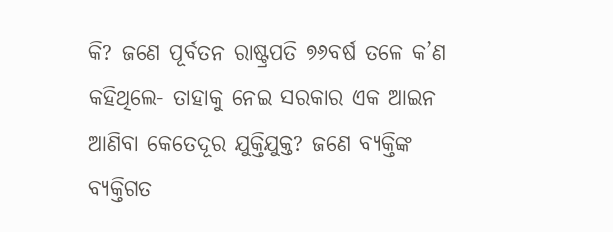କି? ଜଣେ ପୂର୍ବତନ ରାଷ୍ଟ୍ରପତି ୭୬ବର୍ଷ ତଳେ କ’ଣ କହିଥିଲେ- ତାହାକୁ ନେଇ ସରକାର ଏକ ଆଇନ ଆଣିବା କେତେଦୂର ଯୁକ୍ତିଯୁକ୍ତ? ଜଣେ ବ୍ୟକ୍ତିଙ୍କ ବ୍ୟକ୍ତିଗତ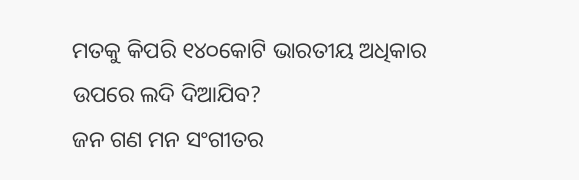ମତକୁ କିପରି ୧୪୦କୋଟି ଭାରତୀୟ ଅଧିକାର ଉପରେ ଲଦି ଦିଆଯିବ?
ଜନ ଗଣ ମନ ସଂଗୀତର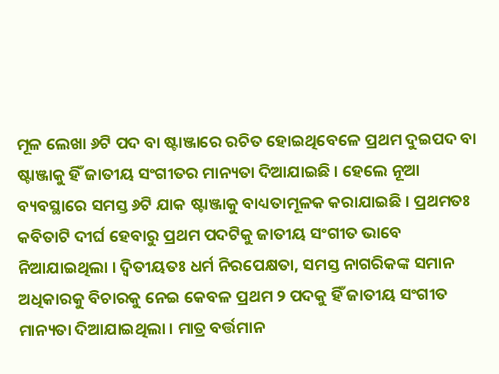ମୂଳ ଲେଖା ୬ଟି ପଦ ବା ଷ୍ଟାଞ୍ଜାରେ ରଚିତ ହୋଇଥିବେଳେ ପ୍ରଥମ ଦୁଇପଦ ବା ଷ୍ଟାଞ୍ଜାକୁ ହିଁ ଜାତୀୟ ସଂଗୀତର ମାନ୍ୟତା ଦିଆଯାଇଛି । ହେଲେ ନୂଆ ବ୍ୟବସ୍ଥାରେ ସମସ୍ତ ୬ଟି ଯାକ ଷ୍ଟାଞ୍ଜାକୁ ବାଧ୍ୟତାମୂଳକ କରାଯାଇଛି । ପ୍ରଥମତଃ କବିତାଟି ଦୀର୍ଘ ହେବାରୁ ପ୍ରଥମ ପଦଟିକୁ ଜାତୀୟ ସଂଗୀତ ଭାବେ ନିଆଯାଇଥିଲା । ଦ୍ୱିତୀୟତଃ ଧର୍ମ ନିରପେକ୍ଷତା, ସମସ୍ତ ନାଗରିକଙ୍କ ସମାନ ଅଧିକାରକୁ ବିଚାରକୁ ନେଇ କେବଳ ପ୍ରଥମ ୨ ପଦକୁ ହିଁ ଜାତୀୟ ସଂଗୀତ ମାନ୍ୟତା ଦିଆଯାଇଥିଲା । ମାତ୍ର ବର୍ତ୍ତମାନ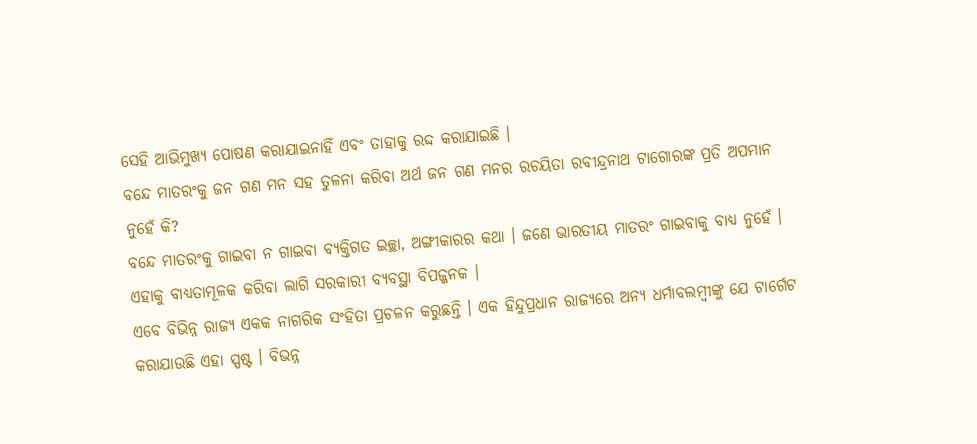ସେହି ଆଭିମୁଖ୍ୟ ପୋଷଣ କରାଯାଇନାହିଁ ଏବଂ ତାହାକୁ ରଦ୍ଦ କରାଯାଇଛି ।
ବନ୍ଦେ ମାତରଂକୁ ଜନ ଗଣ ମନ ସହ ତୁଳନା କରିବା ଅର୍ଥ ଜନ ଗଣ ମନର ରଚୟିତା ରବୀନ୍ଦ୍ରନାଥ ଟାଗୋରଙ୍କ ପ୍ରତି ଅପମାନ ନୁହେଁ କି?
ବନ୍ଦେ ମାତରଂକୁ ଗାଇବା ନ ଗାଇବା ବ୍ୟକ୍ତିଗତ ଇଚ୍ଛା, ଅଙ୍ଗୀକାରର କଥା । ଜଣେ ଭାରତୀୟ ମାତରଂ ଗାଇବାକୁ ବାଧ୍ୟ ନୁହେଁ । ଏହାକୁ ବାଧ୍ୟତାମୂଳକ କରିବା ଲାଗି ସରକାରୀ ବ୍ୟବସ୍ଥା ବିପଜ୍ଜନକ ।
ଏବେ ବିଭିନ୍ନ ରାଜ୍ୟ ଏକକ ନାଗରିକ ସଂହିତା ପ୍ରଚଳନ କରୁଛନ୍ତି । ଏକ ହିନ୍ଦୁପ୍ରଧାନ ରାଜ୍ୟରେ ଅନ୍ୟ ଧର୍ମାବଲମ୍ବୀଙ୍କୁ ଯେ ଟାର୍ଗେଟ କରାଯାଉଛି ଏହା ସ୍ପଷ୍ଟ । ବିଭନ୍ନ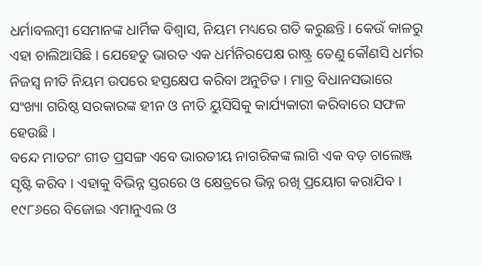ଧର୍ମାବଲମ୍ବୀ ସେମାନଙ୍କ ଧାର୍ମିକ ବିଶ୍ୱାସ, ନିୟମ ମଧ୍ୟରେ ଗତି କରୁଛନ୍ତି । କେଉଁ କାଳରୁ ଏହା ଚାଲିଆସିଛି । ଯେହେତୁ ଭାରତ ଏକ ଧର୍ମନିରପେକ୍ଷ ରାଷ୍ଟ୍ର ତେଣୁ କୌଣସି ଧର୍ମର ନିଜସ୍ୱ ନୀତି ନିୟମ ଉପରେ ହସ୍ତକ୍ଷେପ କରିବା ଅନୁଚିତ । ମାତ୍ର ବିଧାନସଭାରେ ସଂଖ୍ୟା ଗରିଷ୍ଠ ସରକାରଙ୍କ ହୀନ ଓ ନୀତି ୟୁସିସିକୁ କାର୍ଯ୍ୟକାରୀ କରିବାରେ ସଫଳ ହେଉଛି ।
ବନ୍ଦେ ମାତରଂ ଗୀତ ପ୍ରସଙ୍ଗ ଏବେ ଭାରତୀୟ ନାଗରିକଙ୍କ ଲାଗି ଏକ ବଡ଼ ଚାଲେଞ୍ଜ ସୃଷ୍ଟି କରିବ । ଏହାକୁ ବିଭିନ୍ନ ସ୍ତରରେ ଓ କ୍ଷେତ୍ରରେ ଭିନ୍ନ ରଖି ପ୍ରୟୋଗ କରାଯିବ ।
୧୯୮୬ରେ ବିଜୋଇ ଏମାନୁଏଲ ଓ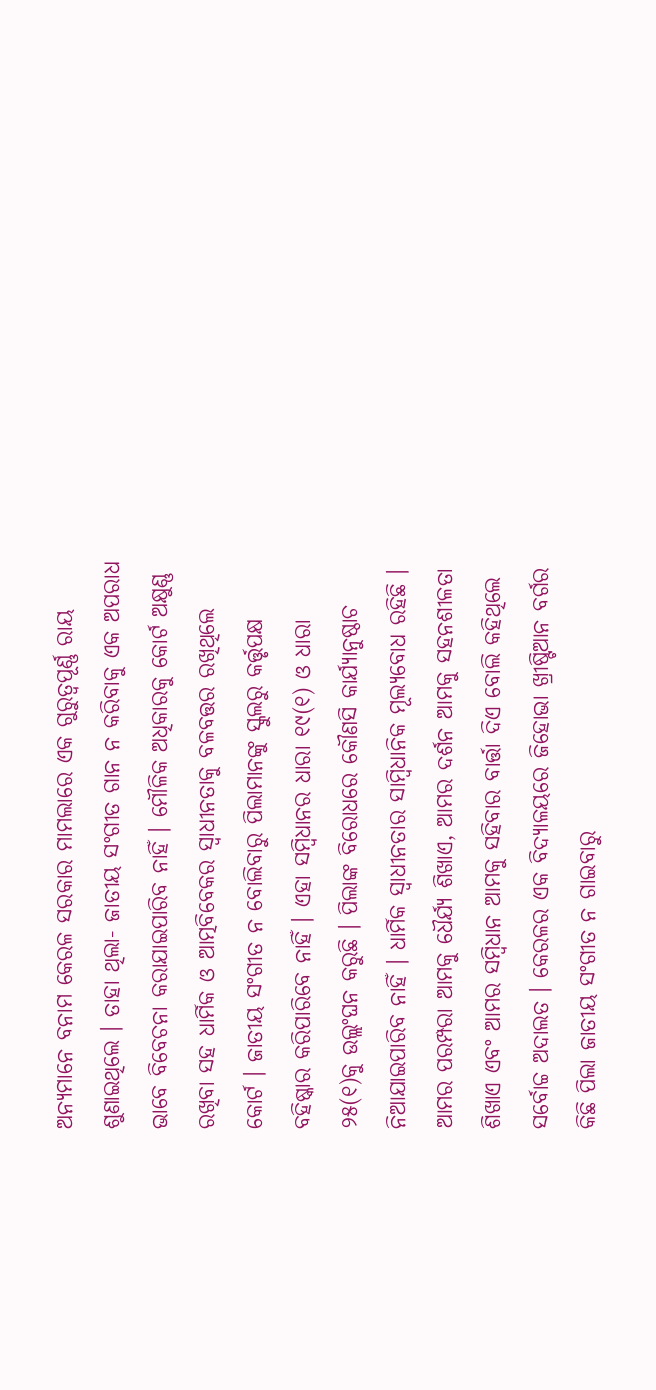ଅନ୍ୟମାନେ ବନାମ କେରଳ ସରକାର ମାମଲାରେ ଏକ ଗୁରୁତ୍ୱପୂର୍ଣ୍ଣ ରାୟ ଶୁଣାଇଥିଲେ । ତାହା ଥିଲା- ଜାତୀୟ ସଂଗୀତ ଗାନ ନ କରିବାକୁ ଏକ ଅପରାଧ ଭାବେ ବିବେଚନା କରାଯାଇପାରିବ ନାହିଁ । ମୌଳିକ ଅଧିକାରକୁ କୋର୍ଟ ଅକ୍ଷୁଣ୍ଣ ରଖିବା ସହ ଧାର୍ମିକ ଓ ଆତ୍ମବିବେକର ସ୍ୱାଧୀନତାକୁ ବଳବତ୍ତର ରଖିଥିଲେ କୋର୍ଟ । ଜାତୀୟ ସଂଗୀତ ନ ବୋଲିବାରୁ ପିଲାମାନଙ୍କୁ ସ୍କୁଲରୁ କର୍ତ୍ତୃପକ୍ଷ ବହିଷ୍କାର କରିପାରିବେ ନାହିଁ । ଏହା ସମ୍ବିଧାନର ଧାରା ୧୯(୧) ଓ ଧାରା ୨୫(୧)କୁ ଉଲ୍ଲଂଘନ କରୁଛି । ପିଲାଙ୍କ ବିରୋଧରେ କୌଣସି କାର୍ଯ୍ୟାନୁଷ୍ଠାଚ ନିଆଯାଇପାରିବ ନାହିଁ । ଧାର୍ମିକ ସ୍ୱାଧୀନତାର ସାମ୍ବିଧାନିକ ମୂଲ୍ୟବୋଧ ରହିଛି । ଆମର ପରମ୍ପରା ଆମକୁ ଧୈର୍ଯ୍ୟ ଶିଖାଏ, ଆମର ଦର୍ଶନ ଆମକୁ ସହନଶୀଳତା ଶିଖାଏ ଏବଂ ଆମର ସମ୍ବିଧାନ ଆମକୁ ସହିବାର ବାର୍ତ୍ତା ଦିଏ ବୋଲି କହିଥିଲେ ସର୍ବୋଚ୍ଚ ଅଦାଲତ । କେରଳର ଏକ ବିଦ୍ୟାଳୟରେ ଜିହୋଭା ଖ୍ରୀଷ୍ଟିଆନ ବର୍ଗର କିଛି ପିଲା ଜାତୀୟ ସଂଗୀତ ନ ଗାଇବାରୁ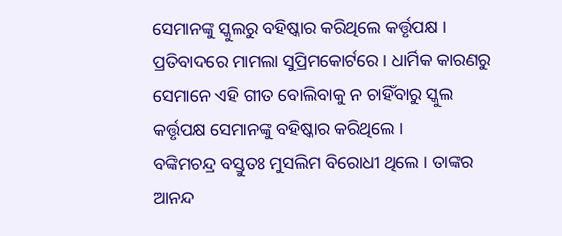ସେମାନଙ୍କୁ ସ୍କୁଲରୁ ବହିଷ୍କାର କରିଥିଲେ କର୍ତ୍ତୃପକ୍ଷ । ପ୍ରତିବାଦରେ ମାମଲା ସୁପ୍ରିମକୋର୍ଟରେ । ଧାର୍ମିକ କାରଣରୁ ସେମାନେ ଏହି ଗୀତ ବୋଲିବାକୁ ନ ଚାହିଁବାରୁ ସ୍କୁଲ କର୍ତ୍ତୃପକ୍ଷ ସେମାନଙ୍କୁ ବହିଷ୍କାର କରିଥିଲେ ।
ବଙ୍କିମଚନ୍ଦ୍ର ବସ୍ତୁତଃ ମୁସଲିମ ବିରୋଧୀ ଥିଲେ । ତାଙ୍କର ଆନନ୍ଦ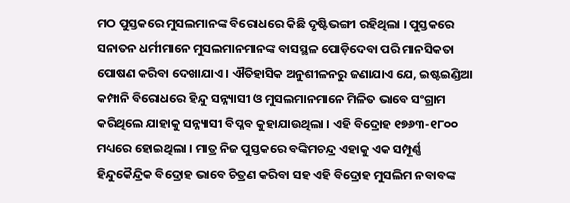ମଠ ପୁସ୍ତକରେ ମୁସଲମାନଙ୍କ ବିରୋଧରେ କିଛି ଦୃଷ୍ଟିଭଙ୍ଗୀ ରହିଥିଲା । ପୁସ୍ତକରେ ସନାତନ ଧର୍ମୀମାନେ ମୁସଲମାନମାନଙ୍କ ବାସସ୍ଥଳ ପୋଡ଼ିଦେବା ପରି ମାନସିକତା ପୋଷଣ କରିବା ଦେଖାଯାଏ । ଐତିହାସିକ ଅନୁଶୀଳନରୁ ଜଣାଯାଏ ଯେ, ଇଷ୍ଟଇଣ୍ଡିଆ କମ୍ପାନି ବିରୋଧରେ ହିନ୍ଦୁ ସନ୍ନ୍ୟାସୀ ଓ ମୁସଲମାନମାନେ ମିଳିତ ଭାବେ ସଂଗ୍ରାମ କରିଥିଲେ ଯାହାକୁ ସନ୍ନ୍ୟାସୀ ବିପ୍ଳବ କୁହାଯାଉଥିଲା । ଏହି ବିଦ୍ରୋହ ୧୭୬୩-୧୮୦୦ ମଧ୍ୟରେ ହୋଇଥିଲା । ମାତ୍ର ନିଜ ପୁସ୍ତକରେ ବଙ୍କିମଚନ୍ଦ୍ର ଏହାକୁ ଏକ ସମ୍ପୂର୍ଣ୍ଣ ହିନ୍ଦୁକୈନ୍ଦ୍ରିକ ବିଦ୍ରୋହ ଭାବେ ଚିତ୍ରଣ କରିବା ସହ ଏହି ବିଦ୍ରୋହ ମୁସଲିମ ନବାବଙ୍କ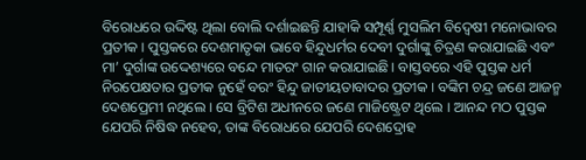ବିରୋଧରେ ଉଦ୍ଦିଷ୍ଟ ଥିଲା ବୋଲି ଦର୍ଶାଇଛନ୍ତି ଯାହାକି ସମ୍ପୂର୍ଣ୍ଣ ମୁସଲିମ ବିଦ୍ୱେଷୀ ମନୋଭାବର ପ୍ରତୀକ । ପୁସ୍ତକରେ ଦେଶମାତୃକା ଭାବେ ହିନ୍ଦୁଧର୍ମର ଦେବୀ ଦୁର୍ଗାଙ୍କୁ ଚିତ୍ରଣ କରାଯାଇଛି ଏବଂ ମା’ ଦୁର୍ଗାଙ୍କ ଉଦ୍ଦେଶ୍ୟରେ ବନ୍ଦେ ମାତରଂ ଗାନ କରାଯାଇଛି । ବାସ୍ତବରେ ଏହି ପୁସ୍ତକ ଧର୍ମ ନିରପେକ୍ଷତାର ପ୍ରତୀକ ନୁହେଁ ବରଂ ହିନ୍ଦୁ ଜାତୀୟତାବାଦର ପ୍ରତୀକ । ବଙ୍କିମ ଚନ୍ଦ୍ର ଜଣେ ଆଜନ୍ମ ଦେଶପ୍ରେମୀ ନଥିଲେ । ସେ ବ୍ରିଟିଶ ଅଧୀନରେ ଜଣେ ମାଜିଷ୍ଟ୍ରେଟ ଥିଲେ । ଆନନ୍ଦ ମଠ ପୁସ୍ତକ ଯେପରି ନିଷିଦ୍ଧ ନହେବ, ତାଙ୍କ ବିରୋଧରେ ଯେପରି ଦେଶଦ୍ରୋହ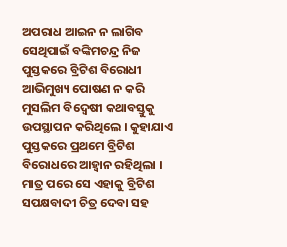ଅପରାଧ ଆଇନ ନ ଲାଗିବ ସେଥିପାଇଁ ବଙ୍କିମଚନ୍ଦ୍ର ନିଜ ପୁସ୍ତକରେ ବ୍ରିଟିଶ ବିରୋଧୀ ଆଭିମୁଖ୍ୟ ପୋଷଣ ନ କରି ମୁସଲିମ ବିଦ୍ୱେଷୀ କଥାବସ୍ତୁକୁ ଉପସ୍ଥାପନ କରିଥିଲେ । କୁହାଯାଏ ପୁସ୍ତକରେ ପ୍ରଥମେ ବ୍ରିଟିଶ ବିରୋଧରେ ଆହ୍ୱାନ ରହିଥିଲା । ମାତ୍ର ପରେ ସେ ଏହାକୁ ବ୍ରିଟିଶ ସପକ୍ଷବାଦୀ ଚିତ୍ର ଦେବା ସହ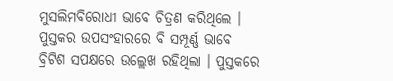ମୁସଲିମବିରୋଧୀ ଭାବେ ଚିତ୍ରଣ କରିଥିଲେ । ପୁସ୍ତକର ଉପସଂହାରରେ ବି ସମ୍ପୂର୍ଣ୍ଣ ଭାବେ ବ୍ରିଟିଶ ସପକ୍ଷରେ ଉଲ୍ଲେଖ ରହିଥିଲା । ପୁସ୍ତକରେ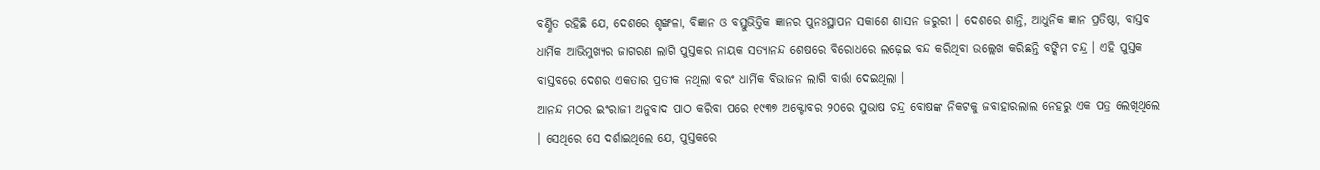ବର୍ଣ୍ଣିତ ରହିଛି ଯେ, ଦେଶରେ ଶୃଙ୍ଖଳା, ବିଜ୍ଞାନ ଓ ବସ୍ତୁଭିତ୍ତିକ ଜ୍ଞାନର ପୁନଃସ୍ଥାପନ ସକାଶେ ଶାସନ ଜରୁରୀ । ଦେଶରେ ଶାନ୍ତି, ଆଧୁନିକ ଜ୍ଞାନ ପ୍ରତିଷ୍ଠା, ବାସ୍ତବ ଧାର୍ମିକ ଆଭିମୁଖ୍ୟର ଜାଗରଣ ଲାଗି ପୁସ୍ତକର ନାୟକ ସତ୍ୟାନନ୍ଦ ଶେଷରେ ବିରୋଧରେ ଲଢ଼େଇ ବନ୍ଦ କରିଥିବା ଉଲ୍ଲେଖ କରିଛନ୍ତି ବଙ୍କିମ ଚନ୍ଦ୍ର । ଏହି ପୁସ୍ତକ ବାସ୍ତବରେ ଦେଶର ଏକତାର ପ୍ରତୀକ ନଥିଲା ବରଂ ଧାର୍ମିକ ବିଭାଜନ ଲାଗି ବାର୍ତ୍ତା ଦେଇଥିଲା ।
ଆନନ୍ଦ ମଠର ଇଂରାଜୀ ଅନୁବାଦ ପାଠ କରିବା ପରେ ୧୯୩୭ ଅକ୍ଟୋବର ୨୦ରେ ସୁଭାଷ ଚନ୍ଦ୍ର ବୋଷଙ୍କ ନିକଟକୁ ଜବାହାରଲାଲ ନେହରୁ ଏକ ପତ୍ର ଲେଖିଥିଲେ । ସେଥିରେ ସେ ଦର୍ଶାଇଥିଲେ ଯେ, ପୁସ୍ତକରେ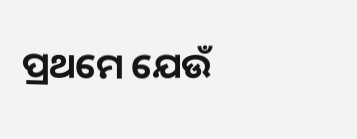ପ୍ରଥମେ ଯେଉଁ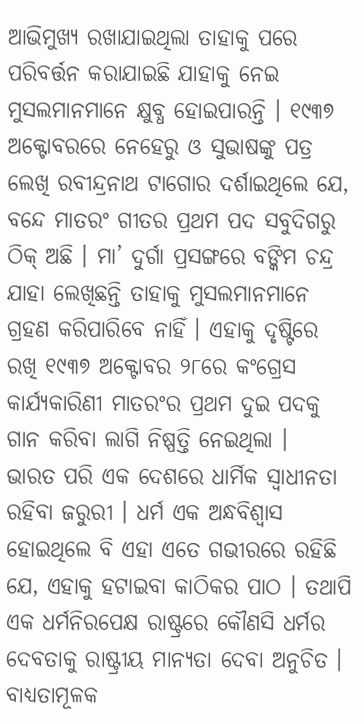ଆଭିମୁଖ୍ୟ ରଖାଯାଇଥିଲା ତାହାକୁ ପରେ ପରିବର୍ତ୍ତନ କରାଯାଇଛି ଯାହାକୁ ନେଇ ମୁସଲମାନମାନେ କ୍ଷୁବ୍ଧ ହୋଇପାରନ୍ତି । ୧୯୩୭ ଅକ୍ଟୋବରରେ ନେହେରୁ ଓ ସୁଭାଷଙ୍କୁ ପତ୍ର ଲେଖି ରବୀନ୍ଦ୍ରନାଥ ଟାଗୋର ଦର୍ଶାଇଥିଲେ ଯେ, ବନ୍ଦେ ମାତରଂ ଗୀତର ପ୍ରଥମ ପଦ ସବୁଦିଗରୁ ଠିକ୍ ଅଛି । ମା’ ଦୁର୍ଗା ପ୍ରସଙ୍ଗରେ ବଙ୍କିମ ଚନ୍ଦ୍ର ଯାହା ଲେଖିଛନ୍ତି ତାହାକୁ ମୁସଲମାନମାନେ ଗ୍ରହଣ କରିପାରିବେ ନାହିଁ । ଏହାକୁ ଦୃଷ୍ଟିରେ ରଖି ୧୯୩୭ ଅକ୍ଟୋବର ୨୮ରେ କଂଗ୍ରେସ କାର୍ଯ୍ୟକାରିଣୀ ମାତରଂର ପ୍ରଥମ ଦୁଇ ପଦକୁ ଗାନ କରିବା ଲାଗି ନିଷ୍ପତ୍ତି ନେଇଥିଲା ।
ଭାରତ ପରି ଏକ ଦେଶରେ ଧାର୍ମିକ ସ୍ୱାଧୀନତା ରହିବା ଜରୁରୀ । ଧର୍ମ ଏକ ଅନ୍ଧବିଶ୍ୱାସ ହୋଇଥିଲେ ବି ଏହା ଏତେ ଗଭୀରରେ ରହିଛି ଯେ, ଏହାକୁ ହଟାଇବା କାଠିକର ପାଠ । ତଥାପି ଏକ ଧର୍ମନିରପେକ୍ଷ ରାଷ୍ଟ୍ରରେ କୌଣସି ଧର୍ମର ଦେବତାକୁ ରାଷ୍ଟ୍ରୀୟ ମାନ୍ୟତା ଦେବା ଅନୁଚିତ । ବାଧ୍ୟତାମୂଳକ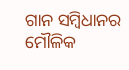ଗାନ ସମ୍ବିଧାନର ମୌଳିକ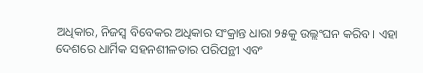ଅଧିକାର, ନିଜସ୍ୱ ବିବେକର ଅଧିକାର ସଂକ୍ରାନ୍ତ ଧାରା ୨୫କୁ ଉଲ୍ଲଂଘନ କରିବ । ଏହା ଦେଶରେ ଧାର୍ମିକ ସହନଶୀଳତାର ପରିପନ୍ଥୀ ଏବଂ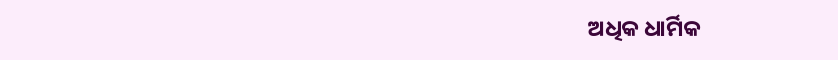ଅଧିକ ଧାର୍ମିକ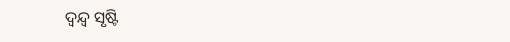ଦ୍ୱନ୍ଦ୍ୱ ସୃଷ୍ଟି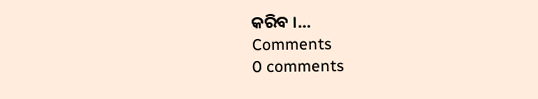କରିବ ।…
Comments
0 comments